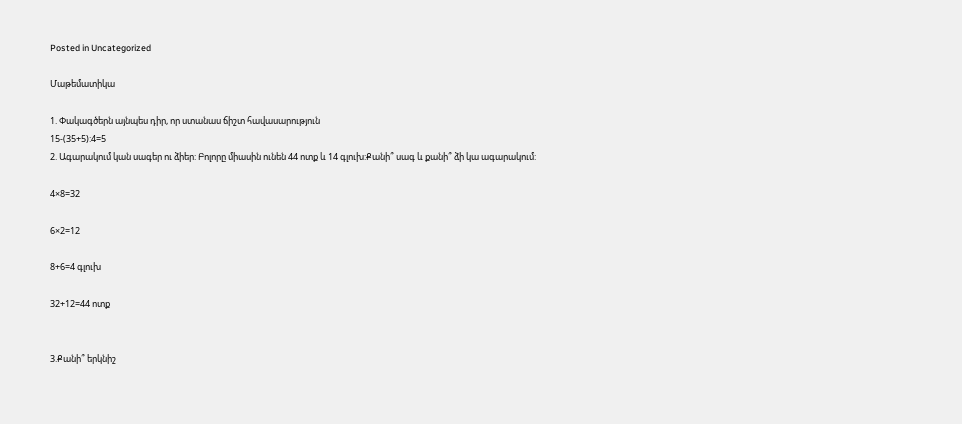Posted in Uncategorized

Մաթեմատիկա

1. Փակագծերն այնպես դիր, որ ստանաս ճիշտ հավասարություն
15-(35+5):4=5
2. Ագարակում կան սագեր ու ձիեր: Բոլորը միասին ունեն 44 ոտք և 14 գլուխ:Քանի՞ սագ և քանի՞ ձի կա ագարակում:

4×8=32

6×2=12

8+6=4 գլուխ

32+12=44 ոտք


3.Քանի՞ երկնիշ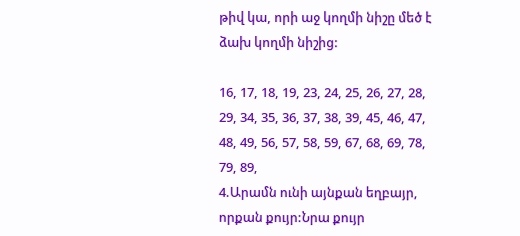թիվ կա, որի աջ կողմի նիշը մեծ է ձախ կողմի նիշից:

16, 17, 18, 19, 23, 24, 25, 26, 27, 28, 29, 34, 35, 36, 37, 38, 39, 45, 46, 47, 48, 49, 56, 57, 58, 59, 67, 68, 69, 78, 79, 89,
4.Արամն ունի այնքան եղբայր, որքան քույր:Նրա քույր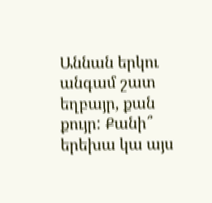Աննան երկու անգամ շատ եղբայր, քան
քույր: Քանի՞ երեխա կա այս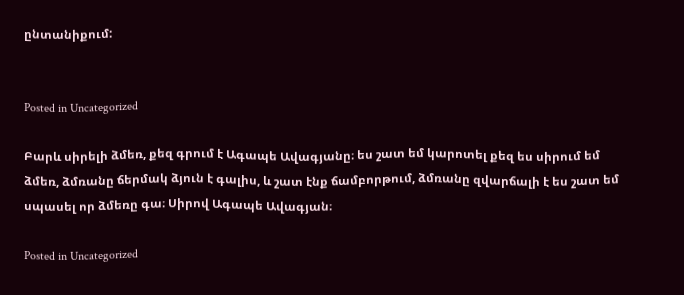ընտանիքում:


Posted in Uncategorized

Բարև սիրելի ձմեռ, քեզ գրում է Ագապե Ավագյանը։ ես շատ եմ կարոտել քեզ ես սիրում եմ ձմեռ, ձմռանը ճերմակ ձյուն է գալիս, և շատ էնք ճամբորթում, ձմռանը զվարճալի է ես շատ եմ սպասել որ ձմեռը գա։ Սիրով Ագապե Ավագյան։

Posted in Uncategorized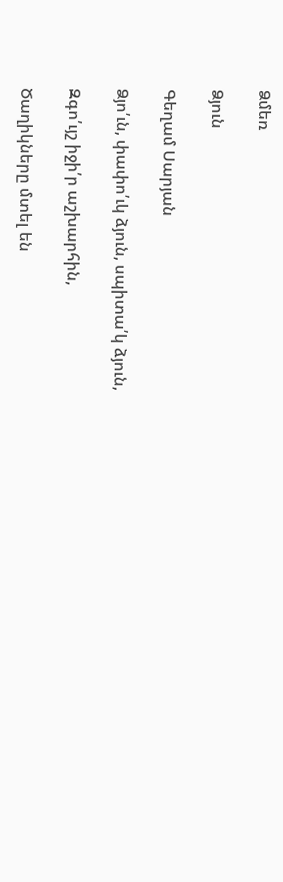Ձմեռ

Ձյուն

Գեղամ Սարյան

Ձյո՛ւն, փափո՛ւկ ձյուն, սպիտա՛կ ձյուն,

Զգո՛ւյշ իջի՛ր աշխարհին,

Ծաղիկները մտել են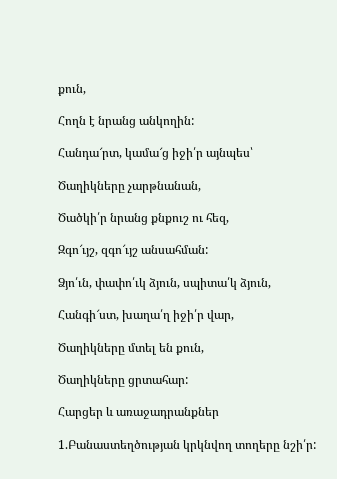քուն,

Հողն է նրանց անկողին:

Հանդա՜րտ, կամա՜ց իջի՛ր այնպես՝

Ծաղիկները չարթնանան,

Ծածկի՛ր նրանց քնքուշ ու հեզ,

Զգո՜ւյշ, զգո՜ւյշ անսահման:

Ձյո՛ւն, փափո՛ւկ ձյուն, սպիտա՛կ ձյուն,

Հանգի՜ստ, խաղա՛ղ իջի՛ր վար,

Ծաղիկները մտել են քուն,

Ծաղիկները ցրտահար:

Հարցեր և առաջադրանքներ

1.Բանաստեղծության կրկնվող տողերը նշի՛ր: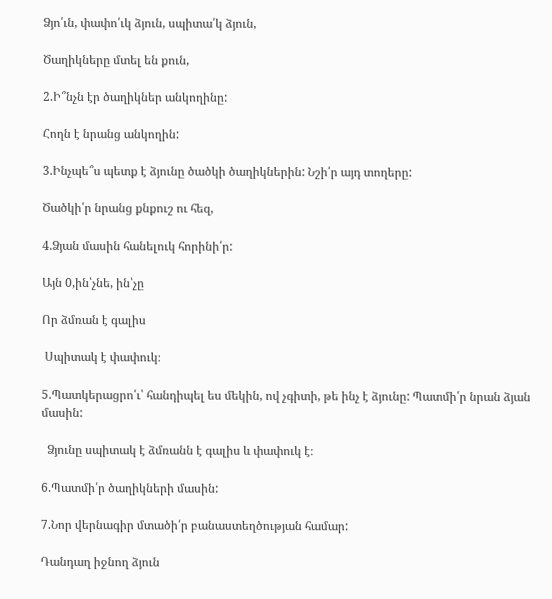Ձյո՛ւն, փափո՛ւկ ձյուն, սպիտա՛կ ձյուն,

Ծաղիկները մտել են քուն,

2.Ի՞նչն էր ծաղիկներ անկողինը:

Հողն է նրանց անկողին:

3.Ինչպե՞ս պետք է ձյունը ծածկի ծաղիկներին: Նշի՛ր այդ տողերը:

Ծածկի՛ր նրանց քնքուշ ու հեզ,

4.Ձյան մասին հանելուկ հորինի՛ր:

Այն 0,ին՝չնե, ին՝չը

Որ ձմռան է գալիս

 Սպիտակ է փափուկ։

5.Պատկերացրո՛ւ՝ հանդիպել ես մեկին, ով չգիտի, թե ինչ է ձյունը: Պատմի՛ր նրան ձյան մասին:

  Ձյունը սպիտակ է ձմռանն է գալիս և փափուկ է։

6.Պատմի՛ր ծաղիկների մասին:

7.Նոր վերնագիր մտածի՛ր բանաստեղծության համար:

Դանդաղ իջնող ձյուն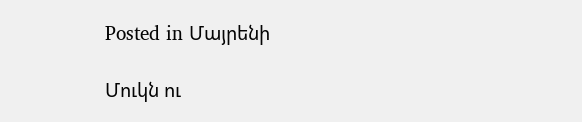Posted in Մայրենի

Մուկն ու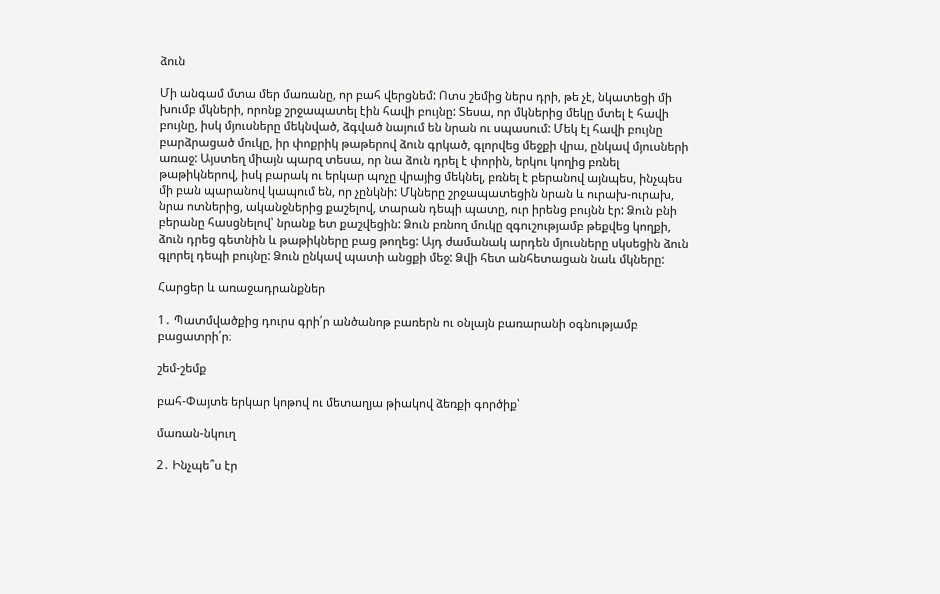ձուն

Մի անգամ մտա մեր մառանը, որ բահ վերցնեմ: Ոտս շեմից ներս դրի, թե չէ, նկատեցի մի
խումբ մկների, որոնք շրջապատել էին հավի բույնը: Տեսա, որ մկներից մեկը մտել է հավի
բույնը, իսկ մյուսները մեկնված, ձգված նայում են նրան ու սպասում: Մեկ էլ հավի բույնը
բարձրացած մուկը, իր փոքրիկ թաթերով ձուն գրկած, գլորվեց մեջքի վրա, ընկավ մյուսների
առաջ: Այստեղ միայն պարզ տեսա, որ նա ձուն դրել է փորին, երկու կողից բռնել
թաթիկներով, իսկ բարակ ու երկար պոչը վրայից մեկնել, բռնել է բերանով այնպես, ինչպես
մի բան պարանով կապում են, որ չընկնի: Մկները շրջապատեցին նրան և ուրախ-ուրախ,
նրա ոտներից, ականջներից քաշելով, տարան դեպի պատը, ուր իրենց բույնն էր: Ձուն բնի
բերանը հասցնելով՝ նրանք ետ քաշվեցին: Ձուն բռնող մուկը զգուշությամբ թեքվեց կողքի,
ձուն դրեց գետնին և թաթիկները բաց թողեց: Այդ ժամանակ արդեն մյուսները սկսեցին ձուն
գլորել դեպի բույնը: Ձուն ընկավ պատի անցքի մեջ: Ձվի հետ անհետացան նաև մկները:

Հարցեր և առաջադրանքներ

1․ Պատմվածքից դուրս գրի՛ր անծանոթ բառերն ու օնլայն բառարանի օգնությամբ
բացատրի՛ր։

շեմ-շեմք

բահ-Փայտե երկար կոթով ու մետաղյա թիակով ձեռքի գործիք՝

մառան-նկուղ

2․ Ինչպե՞ս էր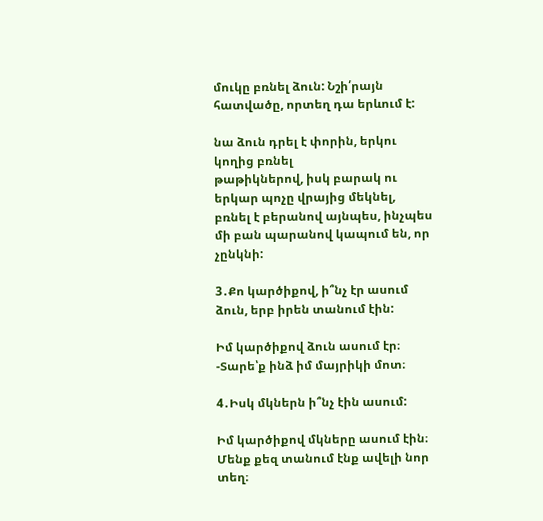մուկը բռնել ձուն: Նշի՛րայն հատվածը, որտեղ դա երևում է:

նա ձուն դրել է փորին, երկու կողից բռնել
թաթիկներով, իսկ բարակ ու երկար պոչը վրայից մեկնել, բռնել է բերանով այնպես, ինչպես
մի բան պարանով կապում են, որ չընկնի:

3․Քո կարծիքով, ի՞նչ էր ասում ձուն, երբ իրեն տանում էին:

Իմ կարծիքով ձուն ասում էր։ -Տարե՝ք ինձ իմ մայրիկի մոտ։

4․Իսկ մկներն ի՞նչ էին ասում:

Իմ կարծիքով մկները ասում էին։ Մենք քեզ տանում էնք ավելի նոր տեղ։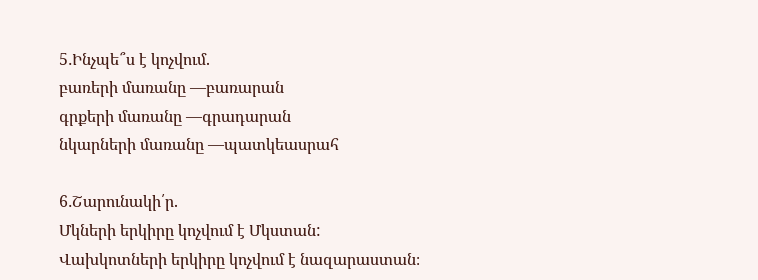5․Ինչպե՞ս է կոչվում.
բառերի մառանը —բառարան
գրքերի մառանը —գրադարան
նկարների մառանը —պատկեասրահ

6․Շարունակի՛ր.
Մկների երկիրը կոչվում է Մկստան:
Վախկոտների երկիրը կոչվում է նազարաստան։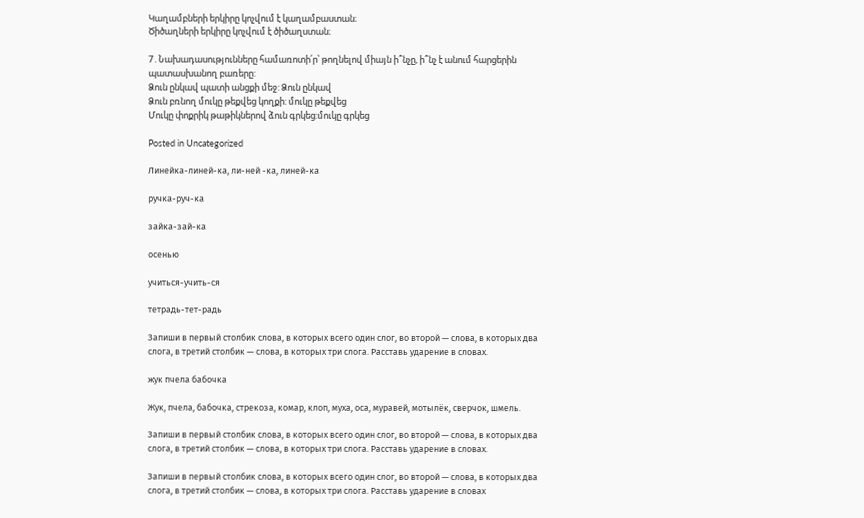Կաղամբների երկիրը կոչվում է կաղամբաստան։
Ծիծաղների երկիրը կոչվում է ծիծաղստան։

7․Նախադասությունները համառոտի՛ր՝ թողնելով միայն ի՞նչը, ի՞նչ է անում հարցերին
պատասխանող բառերը:
Ձուն ընկավ պատի անցքի մեջ: Ձուն ընկավ
Ձուն բռնող մուկը թեքվեց կողքի: մուկը թեքվեց
Մուկը փոքրիկ թաթիկներով ձուն գրկեց:մուկը գրկեց

Posted in Uncategorized

Линейка-линей-ка, ли-ней -ка, линей-ка

ручка-руч-ка

зайка-зай-ка

осенью

учиться-учить-ся

тетрадь-тет-радь

Запиши в первый столбик слова, в которых всего один слог, во второй — слова, в которых два
слога, в третий столбик — слова, в которых три слога. Расставь ударение в словах.

жук пчела бабочка

Жук, пчела, бабочка, стрекоза, комар, клоп, муха, оса, муравей, мотылёк, сверчок, шмель.

Запиши в первый столбик слова, в которых всего один слог, во второй — слова, в которых два
слога, в третий столбик — слова, в которых три слога. Расставь ударение в словах.

Запиши в первый столбик слова, в которых всего один слог, во второй — слова, в которых два
слога, в третий столбик — слова, в которых три слога. Расставь ударение в словах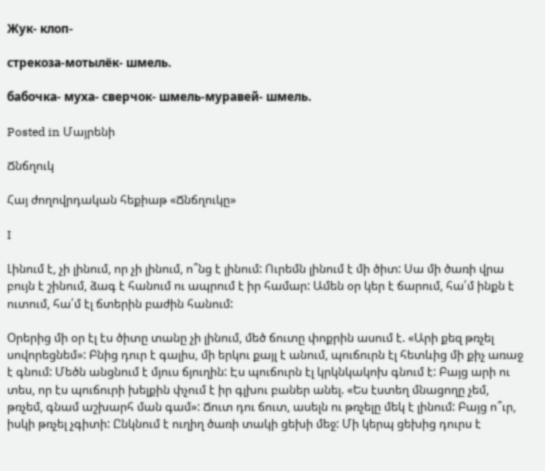Жук- клоп-

стрекоза-мотылёк- шмель.

бабочка- муха- сверчок- шмель-муравей- шмель.

Posted in Մայրենի

Ճնճղուկ

Հայ ժողովրդական հեքիաթ «Ճնճղուկը»

I

Լինում է, չի լինում, որ չի լինում, ո՞նց է լինում: Ուրեմն լինում է մի ծիտ: Սա մի ծառի վրա բույն է շինում, ձագ է հանում ու ապրում է իր համար: Ամեն օր կեր է ճարում, հա՛մ ինքն է ուտում, հա՛մ էլ ճտերին բաժին հանում:

Օրերից մի օր էլ էս ծիտը տանը չի լինում, մեծ ճուտը փոքրին ասում է. «Արի քեզ թռչել սովորեցնեմ»: Բնից դուր է գալիս, մի երկու քայլ է անում, պուճուրն էլ հետևից մի քիչ առաջ է գնում: Մեծն անցնում է մյուս ճյուղին: Էս պուճուրն էլ կրկնկակոխ գնում է: Բայց արի ու տես, որ էս պուճուրի խելքին փչում է իր գլխու բաներ անել. «Ես էստեղ մնացողը չեմ, թռչեմ, գնամ աշխարհ ման գամ»: Ճուտ դու ճուտ, ասելն ու թռչելը մեկ է լինում: Բայց ո՞ւր, իսկի թռչել չգիտի: Ընկնում է ուղիղ ծառի տակի ցեխի մեջ: Մի կերպ ցեխից դուրս է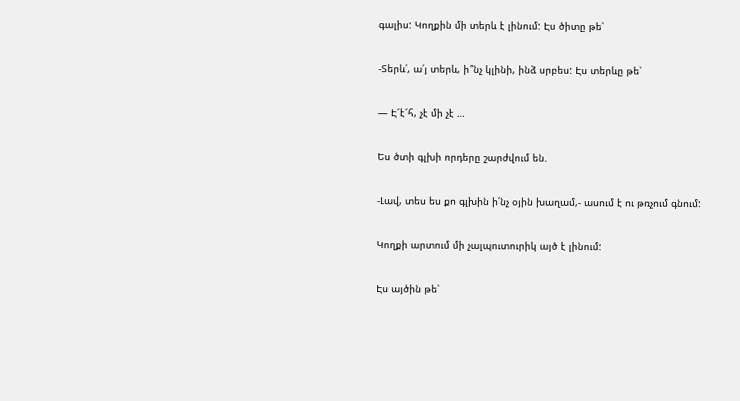գալիս: Կողքին մի տերև է լինում: Էս ծիտը թե՝

-Տերև՛, ա՛յ տերև, ի՞նչ կլինի, ինձ սրբես: Էս տերևը թե՝

— Է՜է՜հ, չէ մի չէ …

Ես ծտի գլխի որդերը շարժվում են.

-Լավ, տես ես քո գլխին ի՛նչ օյին խաղամ,- ասում է ու թռչում գնում:

Կողքի արտում մի չալպուտուրիկ այծ է լինում:

Էս այծին թե՝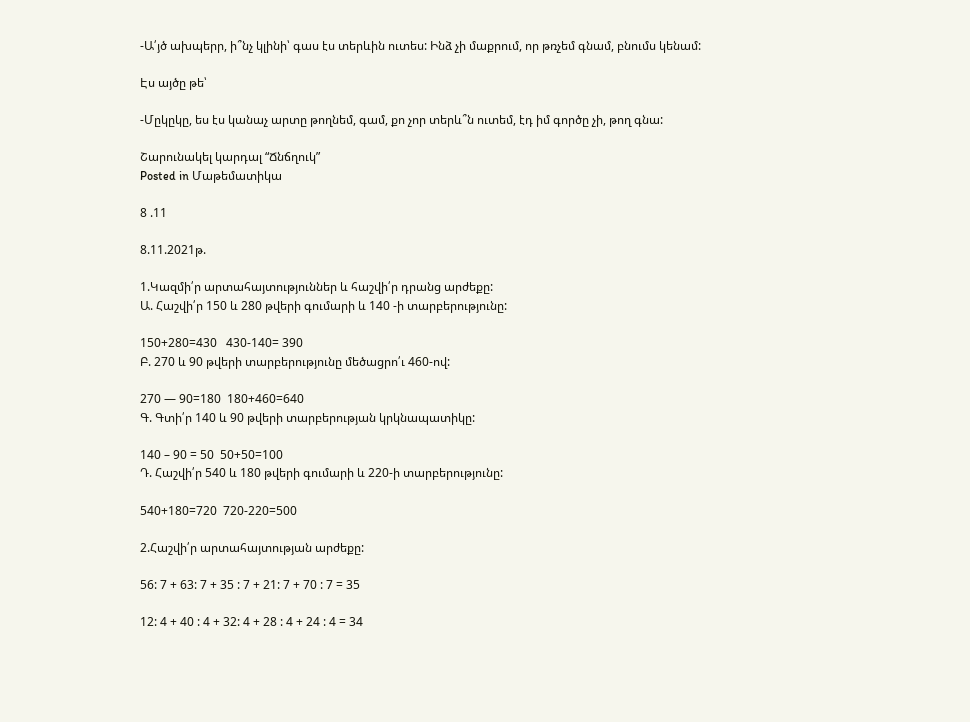-Ա՛յծ ախպերր, ի՞նչ կլինի՝ գաս էս տերևին ուտես: Ինձ չի մաքրում, որ թռչեմ գնամ, բնումս կենամ:

Էս այծը թե՝

-Մըկըկը, ես էս կանաչ արտը թողնեմ, գամ, քո չոր տերև՞ն ուտեմ, էդ իմ գործը չի, թող գնա:

Շարունակել կարդալ “Ճնճղուկ”
Posted in Մաթեմատիկա

8 .11

8.11.2021թ.

1.Կազմի՛ր արտահայտություններ և հաշվի՛ր դրանց արժեքը:
Ա. Հաշվի՛ր 150 և 280 թվերի գումարի և 140 -ի տարբերությունը:

150+280=430   430-140= 390
Բ. 270 և 90 թվերի տարբերությունը մեծացրո՛ւ 460-ով:

270 — 90=180  180+460=640
Գ. Գտի՛ր 140 և 90 թվերի տարբերության կրկնապատիկը:

140 – 90 = 50  50+50=100
Դ. Հաշվի՛ր 540 և 180 թվերի գումարի և 220-ի տարբերությունը:

540+180=720  720-220=500

2.Հաշվի՛ր արտահայտության արժեքը:

56: 7 + 63: 7 + 35 : 7 + 21: 7 + 70 : 7 = 35

12: 4 + 40 : 4 + 32: 4 + 28 : 4 + 24 : 4 = 34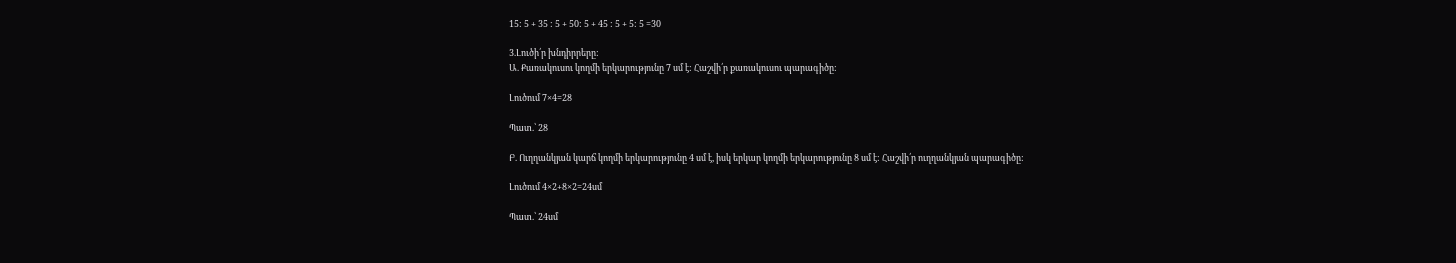15: 5 + 35 : 5 + 50: 5 + 45 : 5 + 5: 5 =30

3.Լուծի՛ր խնդիրրերը:
Ա. Քառակուսու կողմի երկարությունը 7 սմ է: Հաշվի՛ր քառակուսու պարագիծը:

Լուծում 7×4=28

Պատ.՝ 28

Բ. Ուղղանկյան կարճ կողմի երկարությունը 4 սմ է, իսկ երկար կողմի երկարությունը 8 սմ է: Հաշվի՛ր ուղղանկյան պարագիծը:

Լուծում 4×2+8×2=24սմ

Պատ.՝ 24սմ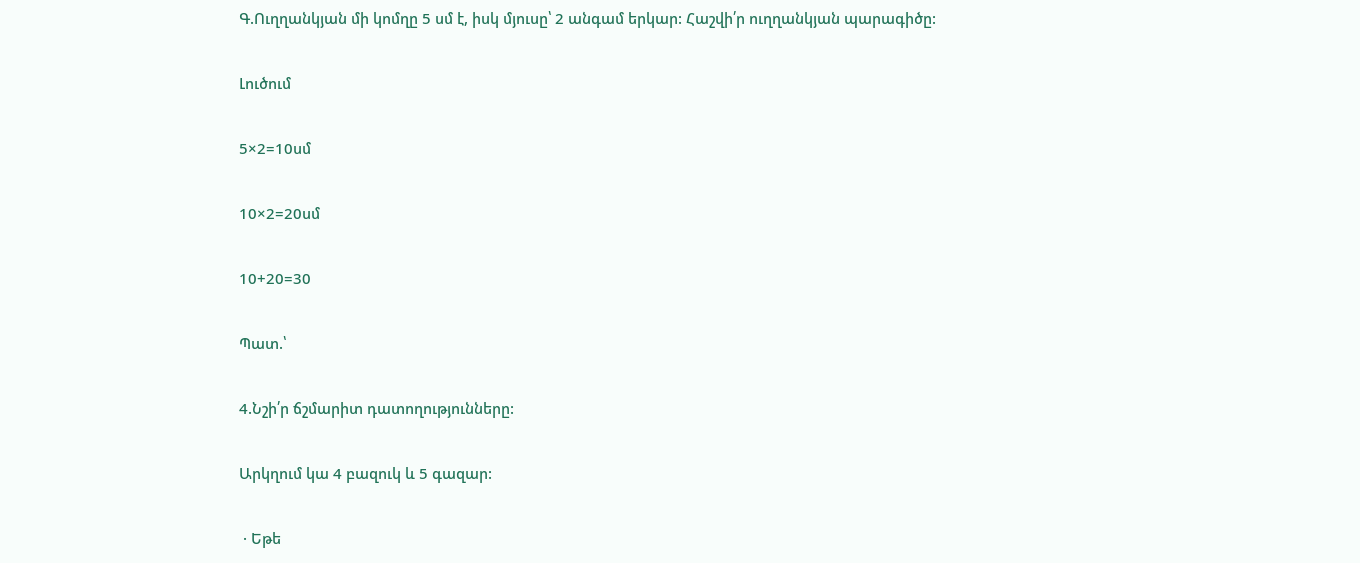Գ.Ուղղանկյան մի կոմղը 5 սմ է, իսկ մյուսը՝ 2 անգամ երկար: Հաշվի՛ր ուղղանկյան պարագիծը:

Լուծում

5×2=10սմ

10×2=20սմ

10+20=30

Պատ.՝

4.Նշի՛ր ճշմարիտ դատողությունները:

Արկղում կա 4 բազուկ և 5 գազար:

 · Եթե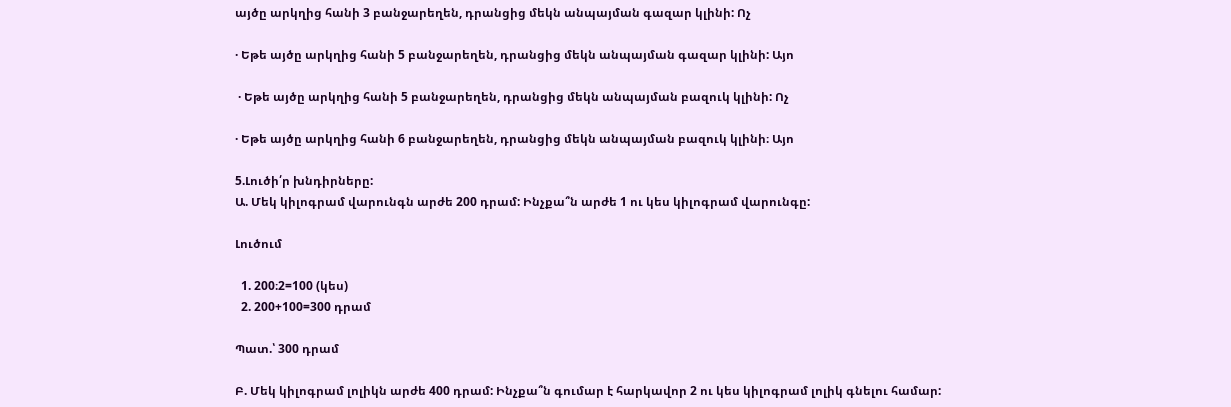այծը արկղից հանի 3 բանջարեղեն, դրանցից մեկն անպայման գազար կլինի: Ոչ

· Եթե այծը արկղից հանի 5 բանջարեղեն, դրանցից մեկն անպայման գազար կլինի: Այո

 · Եթե այծը արկղից հանի 5 բանջարեղեն, դրանցից մեկն անպայման բազուկ կլինի: Ոչ

· Եթե այծը արկղից հանի 6 բանջարեղեն, դրանցից մեկն անպայման բազուկ կլինի։ Այո

5.Լուծի՛ր խնդիրները:
Ա. Մեկ կիլոգրամ վարունգն արժե 200 դրամ: Ինչքա՞ն արժե 1 ու կես կիլոգրամ վարունգը:

Լուծում

  1. 200։2=100 (կես)
  2. 200+100=300 դրամ

Պատ.՝ 300 դրամ

Բ. Մեկ կիլոգրամ լոլիկն արժե 400 դրամ: Ինչքա՞ն գումար է հարկավոր 2 ու կես կիլոգրամ լոլիկ գնելու համար: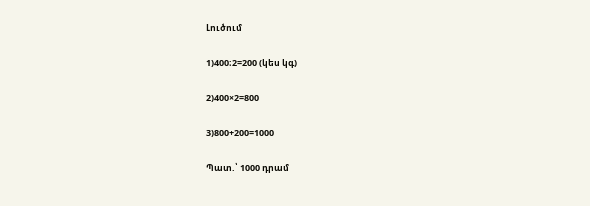Լուծում

1)400։2=200 (կես կգ)

2)400×2=800

3)800+200=1000

Պատ.՝ 1000 դրամ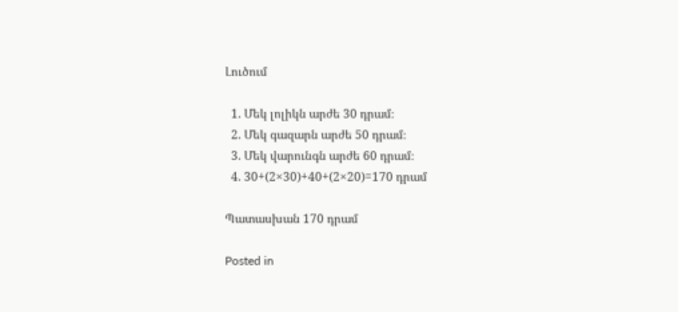Լուծում

  1. Մեկ լոլիկն արժե 30 դրամ։
  2. Մեկ գազարն արժե 50 դրամ։
  3. Մեկ վարունգն արժե 60 դրամ։
  4. 30+(2×30)+40+(2×20)=170 դրամ

Պատասխան 170 դրամ

Posted in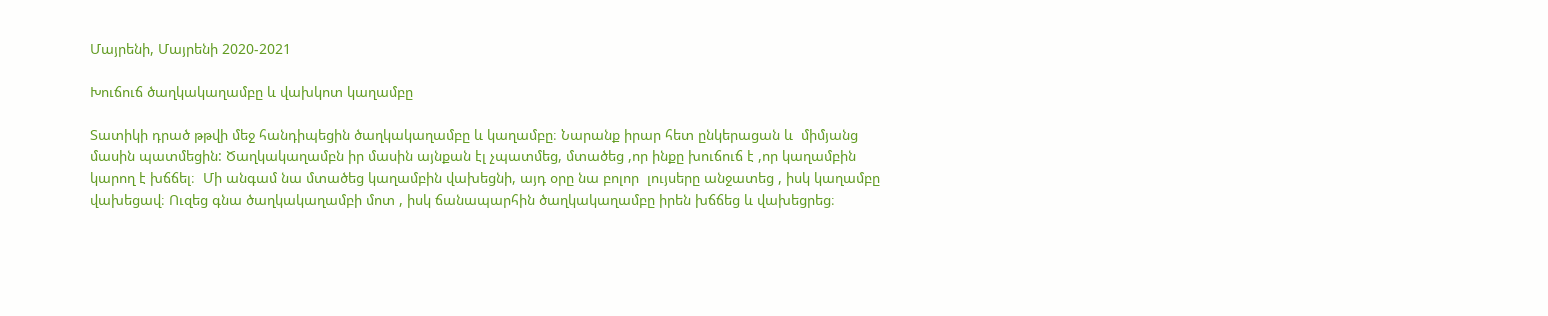Մայրենի, Մայրենի 2020-2021

Խուճուճ ծաղկակաղամբը և վախկոտ կաղամբը

Տատիկի դրած թթվի մեջ հանդիպեցին ծաղկակաղամբը և կաղամբը։ Նարանք իրար հետ ընկերացան և  միմյանց մասին պատմեցին: Ծաղկակաղամբն իր մասին այնքան էլ չպատմեց, մտածեց ,որ ինքը խուճուճ է ,որ կաղամբին կարող է խճճել։  Մի անգամ նա մտածեց կաղամբին վախեցնի, այդ օրը նա բոլոր  լույսերը անջատեց , իսկ կաղամբը վախեցավ։ Ուզեց գնա ծաղկակաղամբի մոտ , իսկ ճանապարհին ծաղկակաղամբը իրեն խճճեց և վախեցրեց։